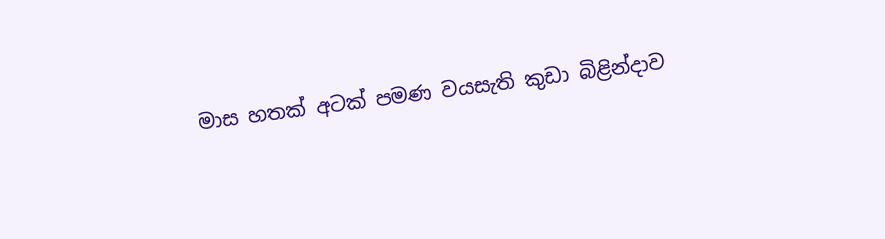මාස හතක් අටක් පමණ වයසැති කුඩා බිළින්දාව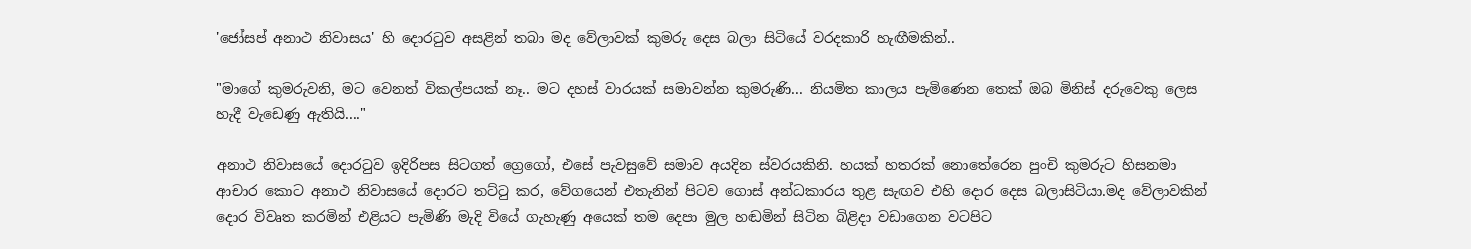'ජෝසප් අනාථ නිවාසය' හි දොරටුව අසළින් තබා මද වේලාවක් කුමරු දෙස බලා සිටියේ වරදකාරි හැඟීමකින්..

"මාගේ කුමරුවනි, මට වෙනත් විකල්පයක් නෑ.. මට දහස් වාරයක් සමාවන්න කුමරුණි... නියමිත කාලය පැමිණෙන තෙක් ඔබ මිනිස් දරුවෙකු ලෙස හැදී වැඩෙණු ඇතියි...."

අනාථ නිවාසයේ දොරටුව ඉදිරිපස සිටගත් ග්‍රෙගෝ, එසේ පැවසුවේ සමාව අයදින ස්වරයකිනි. හයක් හතරක් නොතේරෙන පුංචි කුමරුට හිසනමා ආචාර කොට අනාථ නිවාසයේ දොරට තට්ටු කර, වේගයෙන් එතැනින් පිටව ගොස් අන්ධකාරය තුළ සැඟව එහි දොර දෙස බලාසිටියා.මද වේලාවකින් දොර විවෘත කරමින් එළියට පැමිණි මැදි වියේ ගැහැණු අයෙක් තම දෙපා මුල හඬමින් සිටින බිළිදා වඩාගෙන වටපිට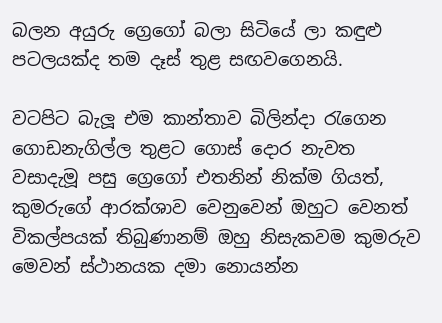බලන අයුරු ග්‍රෙගෝ බලා සිටියේ ලා කඳුළු පටලයක්ද තම දෑස් තුළ සඟවගෙනයි.

වටපිට බැලූ එම කාන්තාව බිලින්දා රැගෙන ගොඩනැගිල්ල තුළට ගොස් දොර නැවත වසාදැමූ පසු ග්‍රෙගෝ එතනින් නික්ම ගියත්, කුමරුගේ ආරක්ශාව වෙනුවෙන් ඔහුට වෙනත් විකල්පයක් තිබුණානම් ඔහු නිසැකවම කුමරුව මෙවන් ස්ථානයක දමා නොයන්න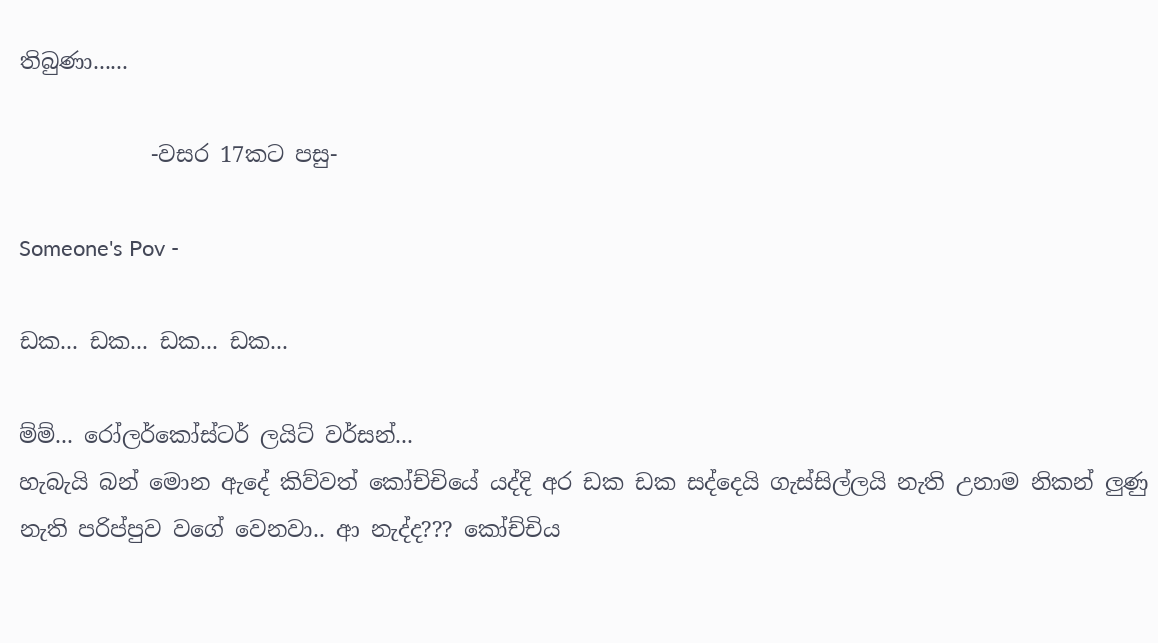තිබුණා......

            -වසර 17කට පසු-

Someone's Pov -

ඩක... ඩක... ඩක... ඩක...

ම්ම්... රෝලර්කෝස්ටර් ලයිට් වර්සන්...
හැබැයි බන් මොන ඇදේ කිව්වත් කෝච්චියේ යද්දි අර ඩක ඩක සද්දෙයි ගැස්සිල්ලයි නැති උනාම නිකන් ලුණු නැති පරිප්පුව වගේ වෙනවා.. ආ නැද්ද??? කෝච්චිය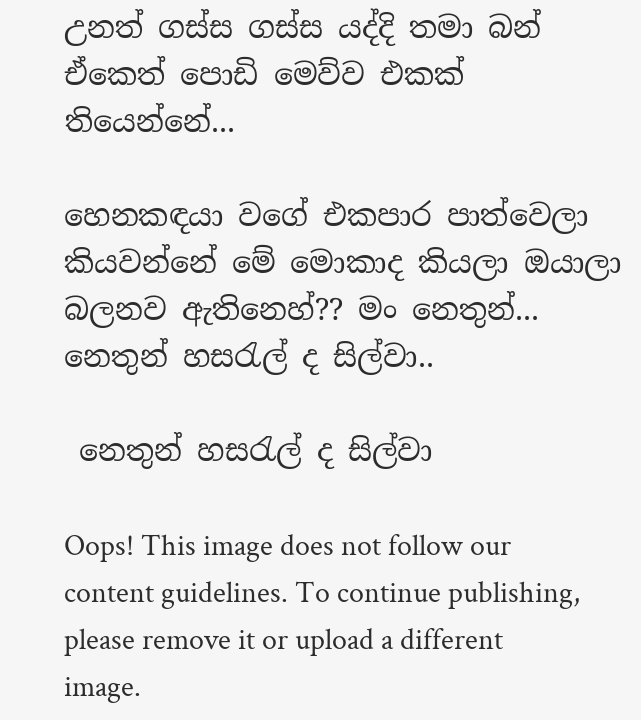උනත් ගස්ස ගස්ස යද්දි තමා බන් ඒකෙත් පොඩි මෙව්ව එකක් තියෙන්නේ...

හෙනකඳයා වගේ එකපාර පාත්වෙලා කියවන්නේ මේ මොකාද කියලා ඔයාලා බලනව ඇතිනෙහ්?? මං නෙතුන්... නෙතුන් හසරැල් ද සිල්වා..

 නෙතුන් හසරැල් ද සිල්වා

Oops! This image does not follow our content guidelines. To continue publishing, please remove it or upload a different image.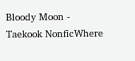Bloody Moon - Taekook NonficWhere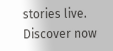stories live. Discover now